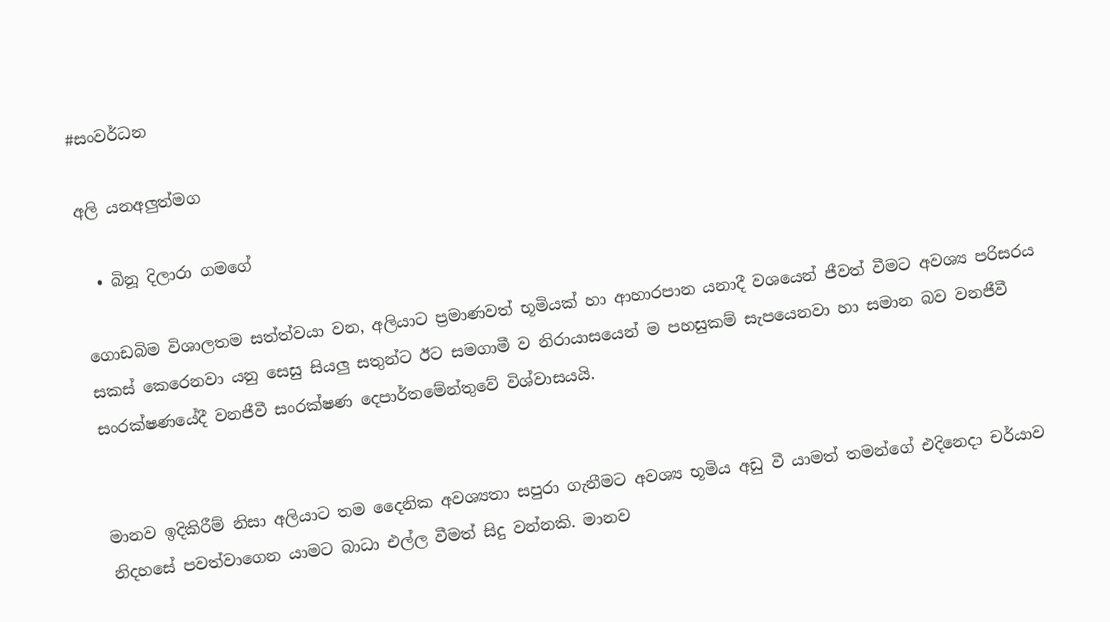#සංවර්ධන

අලි යනඅලුත්මග

  • බිනූ දිලාරා ගමගේ

ගොඩබිම විශාලතම සත්ත්වයා වන, අලියාට ප්‍රමාණවත් භූමියක් හා ආහාරපාන යනාදී වශයෙන් ජීවත් වීමට අවශ්‍ය පරිසරය සකස් කෙරෙනවා යනු සෙසු සියලු‍ සතුන්ට ඊට සමගාමී ව නිරායාසයෙන් ම පහසුකම් සැපයෙනවා හා සමාන බව වනජීවී සංරක්ෂණයේදී වනජීවී සංරක්ෂණ දෙපාර්තමේන්තුවේ විශ්වාසයයි.


මානව ඉදිකිරීම් නිසා අලියාට තම දෛනික අවශ්‍යතා සපුරා ගැනීමට අවශ්‍ය භූමිය අඩු වී යාමත් තමන්ගේ එදිනෙදා චර්යාව නිදහසේ පවත්වාගෙන යාමට බාධා එල්ල වීමත් සිදු වන්නකි. මානව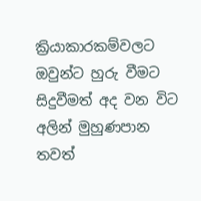ක්‍රියාකාරකම්වලට ඔවුන්ට හුරු වීමට සිදුවීමත් අද වන විට අලින් මුහුණපාන තවත්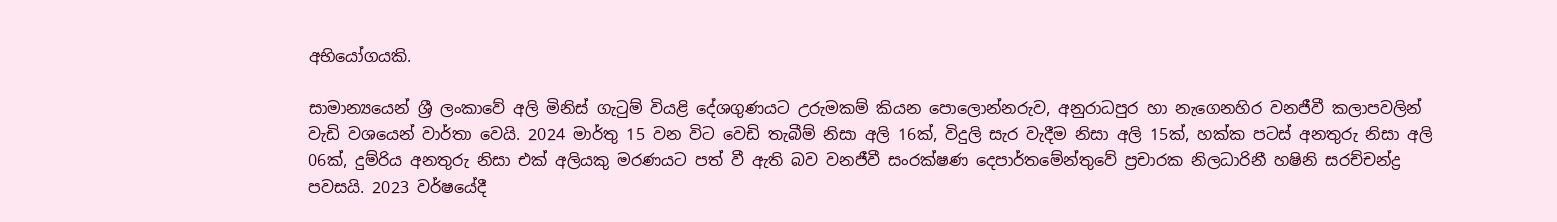අභියෝගයකි.

සාමාන්‍යයෙන් ශ්‍රී ලංකාවේ අලි මිනිස් ගැටුම් වියළි දේශගුණයට උරුමකම් කියන පොලොන්නරුව, අනුරාධපුර හා නැගෙනහිර වනජීවී කලාපවලින් වැඩි වශයෙන් වාර්තා වෙයි. 2024 මාර්තු 15 වන විට වෙඩි තැබීම් නිසා අලි 16ක්, විදුලි සැර වැදීම නිසා අලි 15ක්, හක්ක පටස් අනතුරු නිසා අලි 06ක්, දුම්රිය අනතුරු නිසා එක් අලියකු මරණයට පත් වී ඇති බව වනජීවී සංරක්ෂණ දෙපාර්තමේන්තුවේ ප්‍රචාරක නිලධාරිනී හෂිනි සරච්චන්ද්‍ර පවසයි. 2023 වර්ෂයේදී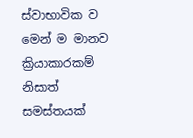ස්වාභාවික ව මෙන් ම මානව ක්‍රියාකාරකම් නිසාත් සමස්තයක්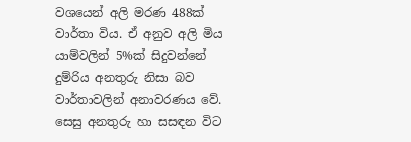වශයෙන් අලි මරණ 488ක් වාර්තා විය. ඒ අනුව අලි මිය යාම්වලින් 5%ක් සිදුවන්නේ දුම්රිය අනතුරු නිසා බව වාර්තාවලින් අනාවරණය වේ. සෙසු අනතුරු හා සසඳන විට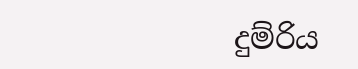දුම්රිය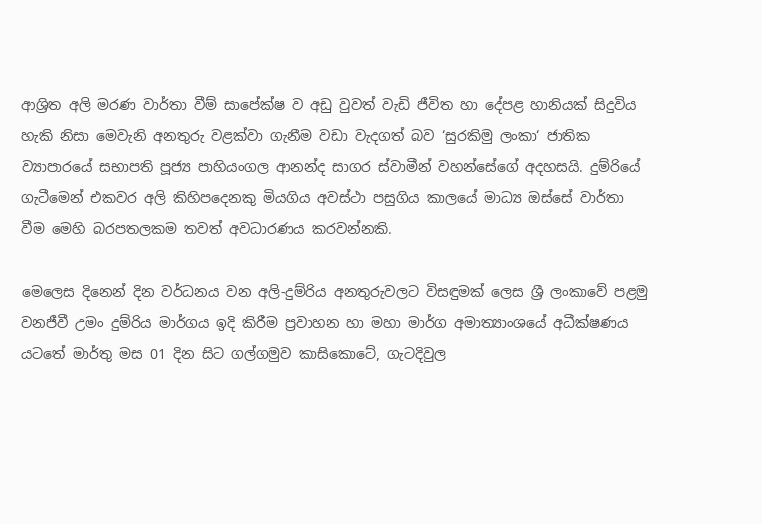ආශ්‍රිත අලි මරණ වාර්තා වීම් සාපේක්ෂ ව අඩු වුවත් වැඩි ජීවිත හා දේපළ හානියක් සිදුවිය හැකි නිසා මෙවැනි අනතුරු වළක්වා ගැනීම වඩා වැදගත් බව ‘සුරකිමු ලංකා‘ ජාතික ව්‍යාපාරයේ සභාපති පූජ්‍ය පාහියංගල ආනන්ද සාගර ස්වාමීන් වහන්සේගේ අදහසයි. දුම්රියේ ගැටීමෙන් එකවර අලි කිහිපදෙනකු මියගිය අවස්ථා පසුගිය කාලයේ මාධ්‍ය ඔස්සේ වාර්තා වීම මෙහි බරපතලකම තවත් අවධාරණය කරවන්නකි.

මෙලෙස දිනෙන් දින වර්ධනය වන අලි-දුම්රිය අනතුරුවලට විසඳුමක් ලෙස ශ්‍රී ලංකාවේ පළමු වනජීවී උමං දුම්රිය මාර්ගය ඉදි කිරීම ප්‍රවාහන හා මහා මාර්ග අමාත්‍යාංශයේ අධීක්ෂණය යටතේ මාර්තු මස 01 දින සිට ගල්ගමුව කාසිකොටේ, ගැටදිවුල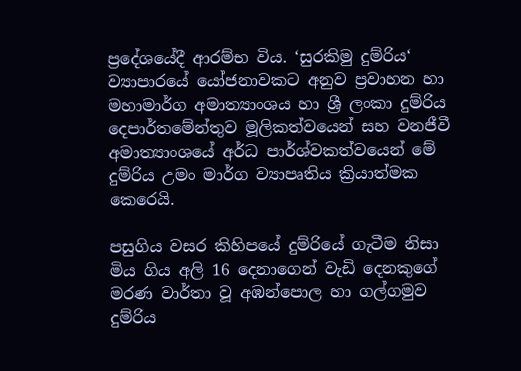ප්‍රදේශයේදී ආරම්භ විය. ‘සුරකිමු දුම්රිය‘ ව්‍යාපාරයේ යෝජනාවකට අනුව ප්‍රවාහන හා මහාමාර්ග අමාත්‍යාංශය හා ශ්‍රී ලංකා දුම්රිය දෙපාර්තමේන්තුව මූලිකත්වයෙන් සහ වනජීවී අමාත්‍යාංශයේ අර්ධ පාර්ශ්වකත්වයෙන් මේ දුම්රිය උමං මාර්ග ව්‍යාපෘතිය ක්‍රියාත්මක කෙරෙයි.

පසුගිය වසර කිහිපයේ දුම්රියේ ගැටීම නිසා මිය ගිය අලි 16 දෙනාගෙන් වැඩි දෙනකුගේ මරණ වාර්තා වූ අඹන්පොල හා ගල්ගමුව දුම්රිය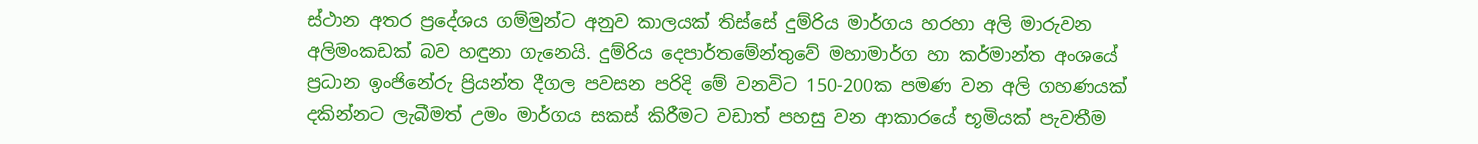ස්ථාන අතර ප්‍රදේශය ගම්මුන්ට අනුව කාලයක් තිස්සේ දුම්රිය මාර්ගය හරහා අලි මාරුවන අලිමංකඩක් බව හඳුනා ගැනෙයි. දුම්රිය දෙපාර්තමේන්තුවේ මහාමාර්ග හා කර්මාන්ත අංශයේ ප්‍රධාන ඉංජිනේරු ප්‍රියන්ත දීගල පවසන පරිදි මේ වනවිට 150-200ක පමණ වන අලි ගහණයක් දකින්නට ලැබීමත් උමං මාර්ගය සකස් කිරීමට වඩාත් පහසු වන ආකාරයේ භූමියක් පැවතීම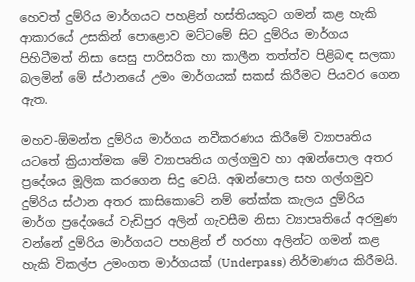හෙවත් දුම්රිය මාර්ගයට පහළින් හස්තියකුට ගමන් කළ හැකි ආකාරයේ උසකින් පොළොව මට්ටමේ සිට දුම්රිය මාර්ගය පිහිටීමත් නිසා සෙසු පාරිසරික හා කාලීන තත්ත්ව පිළිබඳ සලකා බලමින් මේ ස්ථානයේ උමං මාර්ගයක් සකස් කිරීමට පියවර ගෙන ඇත.

මහව-ඕමන්ත දුම්රිය මාර්ගය නවීකරණය කිරීමේ ව්‍යාපෘතිය යටතේ ක්‍රියාත්මක මේ ව්‍යාපෘතිය ගල්ගමුව හා අඹන්පොල අතර ප්‍රදේශය මූලික කරගෙන සිදු වෙයි. අඹන්පොල සහ ගල්ගමුව දුම්රිය ස්ථාන අතර කාසිකොටේ නම් තේක්ක කැලය දුම්රිය මාර්ග ප්‍රදේශයේ වැඩිපුර අලින් ගැවසීම නිසා ව්‍යාපෘතියේ අරමුණ වන්නේ දුම්රිය මාර්ගයට පහළින් ඒ හරහා අලින්ට ගමන් කළ හැකි විකල්ප උමංගත මාර්ගයක් (Underpass) නිර්මාණය කිරීමයි.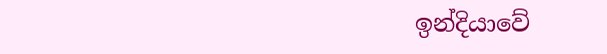ඉන්දියාවේ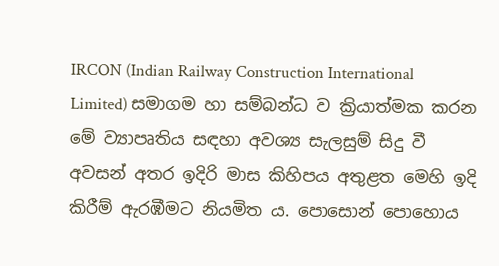IRCON (Indian Railway Construction International Limited) සමාගම හා සම්බන්ධ ව ක්‍රියාත්මක කරන මේ ව්‍යාපෘතිය සඳහා අවශ්‍ය සැලසුම් සිදු වී අවසන් අතර ඉදිරි මාස කිහිපය අතුළත මෙහි ඉදි කිරීම් ඇරඹීමට නියමිත ය. පොසොන් පොහොය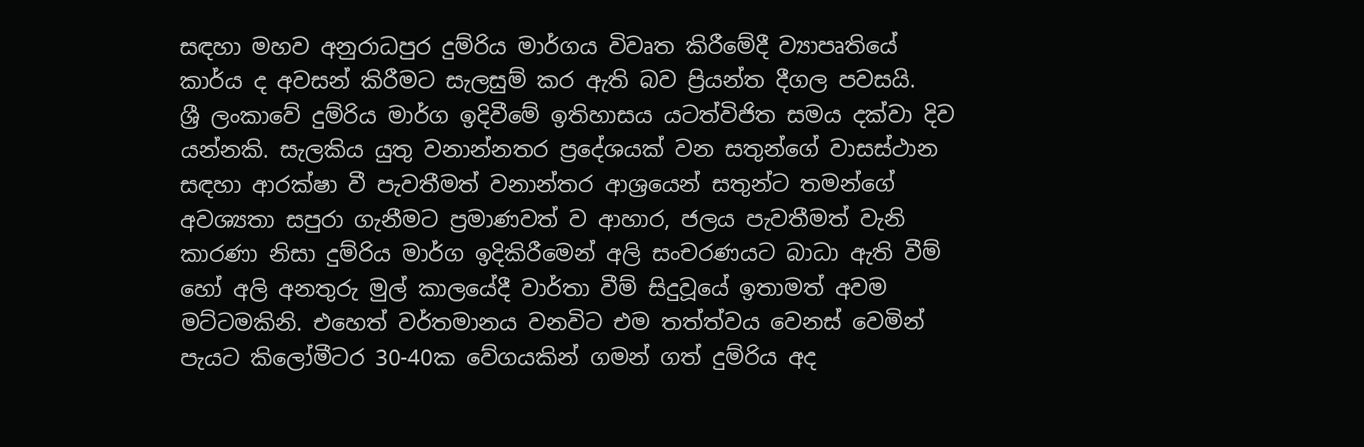සඳහා මහව අනුරාධපුර දුම්රිය මාර්ගය විවෘත කිරීමේදී ව්‍යාපෘතියේ කාර්ය ද අවසන් කිරීමට සැලසුම් කර ඇති බව ප්‍රියන්ත දීගල පවසයි.
ශ්‍රී ලංකාවේ දුම්රිය මාර්ග ඉදිවීමේ ඉතිහාසය යටත්විජිත සමය දක්වා දිව යන්නකි. සැලකිය යුතු වනාන්නතර ප්‍රදේශයක් වන සතුන්ගේ වාසස්ථාන සඳහා ආරක්ෂා වී පැවතීමත් වනාන්තර ආශ්‍රයෙන් සතුන්ට තමන්ගේ අවශ්‍යතා සපුරා ගැනීමට ප්‍රමාණවත් ව ආහාර, ජලය පැවතීමත් වැනි කාරණා නිසා දුම්රිය මාර්ග ඉදිකිරීමෙන් අලි සංචරණයට බාධා ඇති වීම් හෝ අලි අනතුරු මුල් කාලයේදී වාර්තා වීම් සිදුවූයේ ඉතාමත් අවම මට්ටමකිනි. එහෙත් වර්තමානය වනවිට එම තත්ත්වය වෙනස් වෙමින් පැයට කිලෝමීටර 30-40ක වේගයකින් ගමන් ගත් දුම්රිය අද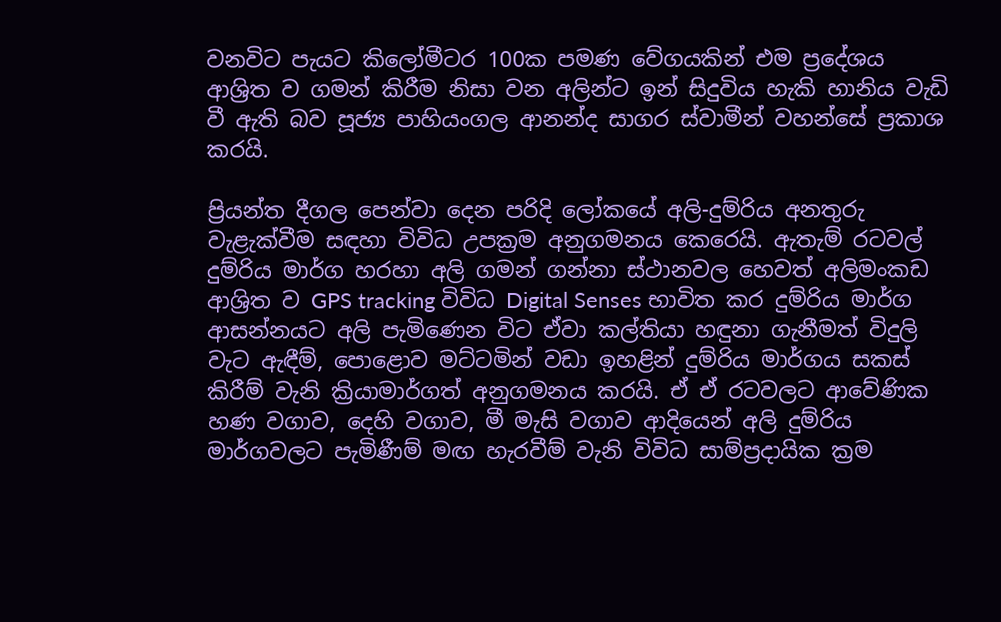වනවිට පැයට කිලෝමීටර 100ක පමණ වේගයකින් එම ප්‍රදේශය ආශ්‍රිත ව ගමන් කිරීම නිසා වන අලින්ට ඉන් සිදුවිය හැකි හානිය වැඩි වී ඇති බව පූජ්‍ය පාහියංගල ආනන්ද සාගර ස්වාමීන් වහන්සේ ප්‍රකාශ කරයි.

ප්‍රියන්ත දීගල පෙන්වා දෙන පරිදි ලෝකයේ අලි-දුම්රිය අනතුරු වැළැක්වීම සඳහා විවිධ උපක්‍රම අනුගමනය කෙරෙයි. ඇතැම් රටවල් දුම්රිය මාර්ග හරහා අලි ගමන් ගන්නා ස්ථානවල හෙවත් අලිමංකඩ ආශ්‍රිත ව GPS tracking විවිධ Digital Senses භාවිත කර දුම්රිය මාර්ග ආසන්නයට අලි පැමිණෙන විට ඒවා කල්තියා හඳුනා ගැනීමත් විදුලි වැට ඇඳීම්, පොළොව මට්ටමින් වඩා ඉහළින් දුම්රිය මාර්ගය සකස් කිරීම් වැනි ක්‍රියාමාර්ගත් අනුගමනය කරයි. ඒ ඒ රටවලට ආවේණික හණ වගාව, දෙහි වගාව, මී මැසි වගාව ආදියෙන් අලි දුම්රිය මාර්ගවලට පැමිණීම් මඟ හැරවීම් වැනි විවිධ සාම්ප්‍රදායික ක්‍රම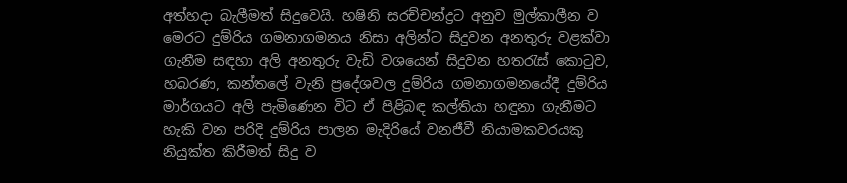අත්හදා බැලීමත් සිදුවෙයි. හෂිනි සරච්චන්ද්‍රට අනුව මුල්කාලීන ව මෙරට දුම්රිය ගමනාගමනය නිසා අලින්ට සිදුවන අනතුරු වළක්වා ගැනීම සඳහා අලි අනතුරු වැඩි වශයෙන් සිදුවන හතරැස් කොටුව, හබරණ, කන්තලේ වැනි ප්‍රදේශවල දුම්රිය ගමනාගමනයේදී දුම්රිය මාර්ගයට අලි පැමිණෙන විට ඒ පිළිබඳ කල්තියා හඳුනා ගැනීමට හැකි වන පරිදි දුම්රිය පාලන මැදිරියේ වනජීවී නියාමකවරයකු නියුක්ත කිරීමත් සිදු ව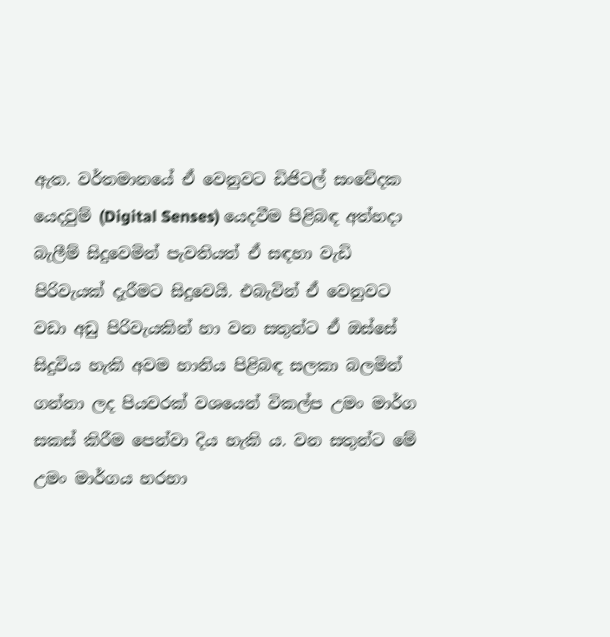ඇත. වර්තමානයේ ඒ වෙනුවට ඩිජිටල් සංවේදක යෙදවුම් (Digital Senses) යෙදවීම පිළිබඳ අත්හදා බැලීම් සිදුවෙමින් පැවතියත් ඒ සඳහා වැඩි පිරිවැයක් දැරීමට සිදුවෙයි. එබැවින් ඒ වෙනුවට වඩා අඩු පිරිවැයකින් හා වන සතුන්ට ඒ ඔස්සේ සිදුවිය හැකි අවම හානිය පිළිබඳ සලකා බලමින් ගන්නා ලද පියවරක් වශයෙන් විකල්ප උමං මාර්ග සකස් කිරීම පෙන්වා දිය හැකි ය. වන සතුන්ට මේ උමං මාර්ගය හරහා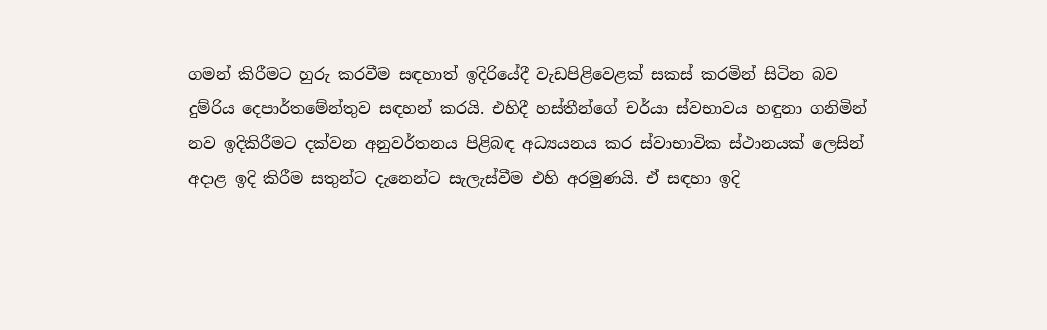ගමන් කිරීමට හුරු කරවීම සඳහාත් ඉද‍ිරියේදී වැඩපිළිවෙළක් සකස් කරමින් සිටින බව දුම්රිය දෙපාර්තමේන්තුව සඳහන් කරයි. එහිදී හස්තීන්ගේ චර්යා ස්වභාවය හඳුනා ගනිමින් නව ඉදිකිරීමට දක්වන අනුවර්තනය පිළිබඳ අධ්‍යයනය කර ස්වාභාවික ස්ථානයක් ලෙසින් අදාළ ඉදි කිරීම සතුන්ට දැනෙන්ට සැලැස්වීම එහි අරමුණයි. එ‍් සඳහා ඉදි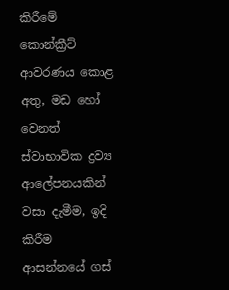කිරීමේ කොන්ක්‍රීට් ආවරණය කොළ අතු, මඩ හෝ වෙනත් ස්වාභාවික ද්‍රව්‍ය ආලේපනයකින් වසා දැමීම, ඉදි කිරීම ආසන්නයේ ගස්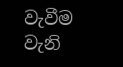වැවීම වැනි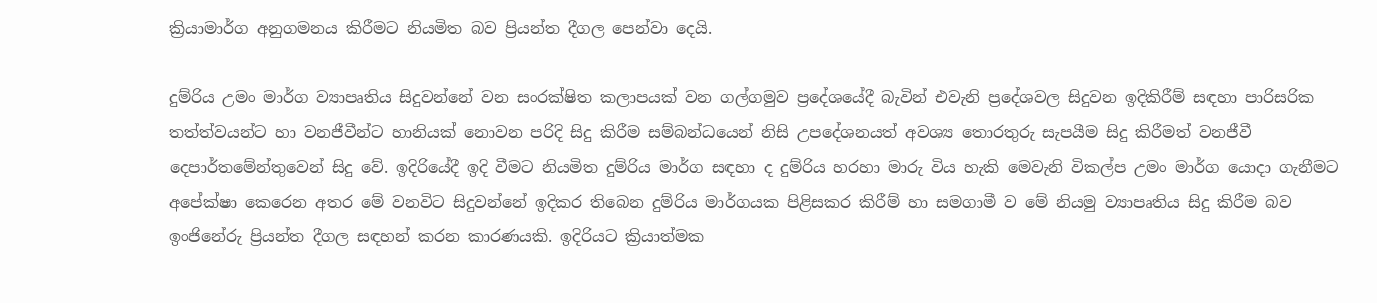ක්‍රියාමාර්ග අනුගමනය කිරීමට නියමිත බව ප්‍රියන්ත දීගල පෙන්වා දෙයි.

දුම්රිය උමං මාර්ග ව්‍යාපෘතිය සිදුවන්නේ වන සංරක්ෂිත කලාපයක් වන ගල්ගමුව ප්‍රදේශයේදී බැවින් එවැනි ප්‍රදේශවල සිදුවන ඉදිකිරීම් සඳහා පාරිසරික තත්ත්වයන්ට හා වනජීවීන්ට හානියක් නොවන පරිදි සිදු කිරීම සම්බන්ධයෙන් නිසි උපදේශනයත් අවශ්‍ය තොරතුරු සැපයීම සිදු කිරීමත් වනජීවී දෙපාර්තමේන්තුවෙන් සිදු වේ. ඉදිරියේදී ඉදි වීමට නියමිත දුම්රිය මාර්ග සඳහා ද දුම්රිය හරහා මාරු විය හැකි මෙවැනි විකල්ප උමං මාර්ග යොදා ගැනීමට අපේක්ෂා කෙරෙන අතර මේ වනවිට සිදුවන්නේ ඉදිකර තිබෙන දුම්රිය මාර්ගයක පිළිසකර කිරීම් හා සමගාමී ව මේ නියමු ව්‍යාපෘතිය සිදු කිරීම බව ඉංජිනේරු ප්‍රියන්ත දීගල සඳහන් කරන කාරණයකි. ඉදිරියට ක්‍රියාත්මක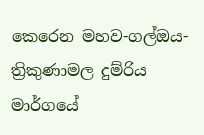කෙරෙන මහව-ගල්ඔය-ත්‍රිකුණාමල දුම්රිය මාර්ගයේ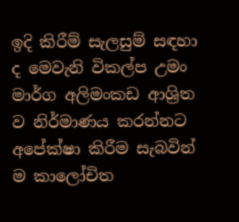ඉදි කිරීම් සැලසුම් සඳහා ද මෙවැනි විකල්ප උමං මාර්ග අලිමංකඩ ආශ්‍රිත ව නිර්මාණය කරන්නට අපේක්ෂා කිරීම සැබවින් ම කාලෝචිත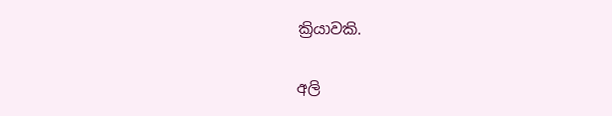ක්‍රියාවකි.

අලි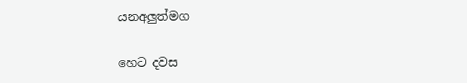යනඅලුත්මග

හෙට දවස